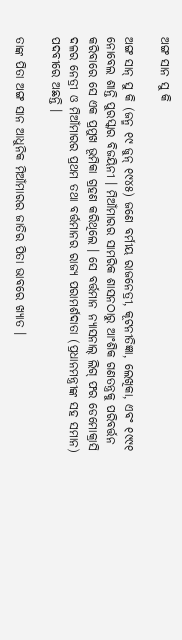ଅଙ୍ଗ ସାନ ସୁ କି

ଅଙ୍ଗ ସାନ୍ ସୁ କି (ଜନ୍ମ ୧୯ ଜୁନ୍ ୧୯୪୫) ଜଣେ ବର୍ମୀୟ ରାଜନେତ୍ରୀ, କୂଟନୀତିଜ୍ଞା, ଲେଖିକା, ଏବଂ ୧୯୯୧ ନୋବେଲ ଶାନ୍ତି ପୁରସ୍କାର ବିଜୟିନୀ । ମିଆଁମାରର ସାମରିକ ଶାସନଠାରୁ ଆଂଶିକ ଗଣତନ୍ତ୍ରକୁ ପରିବର୍ତ୍ତନ କରିବାରେ ସେ ଏକ ପ୍ରମୁଖ ଭୂମିକା ଗ୍ରହଣ କରିଥିଲେ । ସେ ବର୍ତ୍ତମାନ ନ୍ୟାସନାଲ୍ ଲିଗ୍ ଫର ଡେମୋକ୍ରାସି ଦଳର ନେତ୍ରୀ ଓ ମିଆଁମାରର ପ୍ରଥମ ତଥା ବର୍ତ୍ତମାନର ରାଜ୍ୟ ପରାମର୍ଶଦାତା (ପ୍ରଧାନମନ୍ତ୍ରୀଙ୍କ ସହ ସମାନ) ପଦବୀରେ ଅଛନ୍ତି ।

ତାଙ୍କ ପିତା ଅଙ୍ଗ ସାନ ଆଧୁନିକ ମିଆଁମାରର ଜାତିର ପିତା ଭାବରେ ଖ୍ୟାତ ।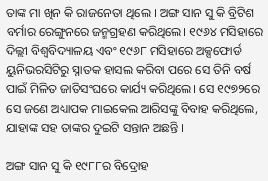ତାଙ୍କ ମା ଖିନ କି ରାଜନେତା ଥିଲେ । ଅଙ୍ଗ ସାନ ସୁ କି ବ୍ରିଟିଶ ବର୍ମାର ରେଙ୍ଗୁନରେ ଜନ୍ମଗ୍ରହଣ କରିଥିଲେ। ୧୯୬୪ ମସିହାରେ ଦିଲ୍ଲୀ ବିଶ୍ୱବିଦ୍ୟାଳୟ ଏବଂ ୧୯୬୮ ମସିହାରେ ଅକ୍ସଫୋର୍ଡ ୟୁନିଭରସିଟିରୁ ସ୍ନାତକ ହାସଲ କରିବା ପରେ ସେ ତିନି ବର୍ଷ ପାଇଁ ମିଳିତ ଜାତିସଂଘରେ କାର୍ଯ୍ୟ କରିଥିଲେ। ସେ ୧୯୭୨ରେ ସେ ଜଣେ ଅଧ୍ୟାପକ ମାଇକେଲ ଆରିସଙ୍କୁ ବିବାହ କରିଥିଲେ, ଯାହାଙ୍କ ସହ ତାଙ୍କର ଦୁଇଟି ସନ୍ତାନ ଅଛନ୍ତି ।

ଅଙ୍ଗ ସାନ ସୁ କି ୧୯୮୮ର ବିଦ୍ରୋହ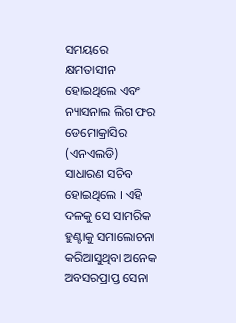ସମୟରେ କ୍ଷମତାସୀନ ହୋଇଥିଲେ ଏବଂ ନ୍ୟାସନାଲ ଲିଗ ଫର ଡେମୋକ୍ରାସିର (ଏନଏଲଡି) ସାଧାରଣ ସଚିବ ହୋଇଥିଲେ । ଏହି ଦଳକୁ ସେ ସାମରିକ ହୁଣ୍ଟାକୁ ସମାଲୋଚନା କରିଆସୁଥିବା ଅନେକ ଅବସରପ୍ରାପ୍ତ ସେନା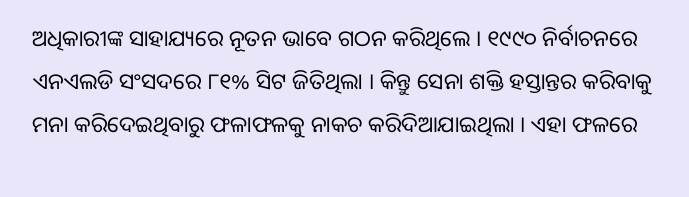ଅଧିକାରୀଙ୍କ ସାହାଯ୍ୟରେ ନୂତନ ଭାବେ ଗଠନ କରିଥିଲେ । ୧୯୯୦ ନିର୍ବାଚନରେ ଏନଏଲଡି ସଂସଦରେ ୮୧% ସିଟ ଜିତିଥିଲା । କିନ୍ତୁ ସେନା ଶକ୍ତି ହସ୍ତାନ୍ତର କରିବାକୁ ମନା କରିଦେଇଥିବାରୁ ଫଳାଫଳକୁ ନାକଚ କରିଦିଆଯାଇଥିଲା । ଏହା ଫଳରେ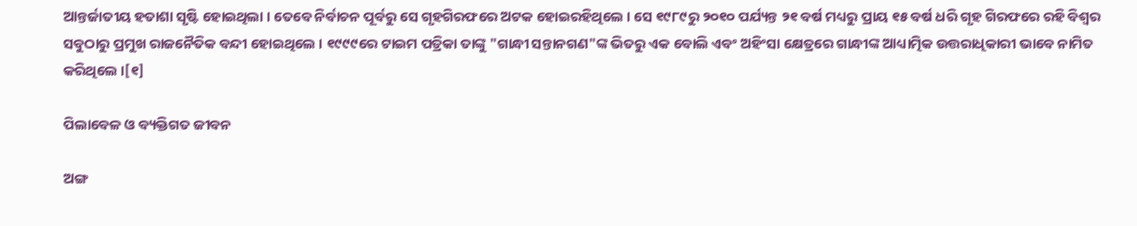ଆନ୍ତର୍ଜାତୀୟ ହତାଶା ସୃଷ୍ଟି ହୋଇଥିଲା । ତେବେ ନିର୍ବାଚନ ପୂର୍ବରୁ ସେ ଗୃହଗିରଫରେ ଅଟକ ହୋଇରହିଥିଲେ । ସେ ୧୯୮୯ରୁ ୨୦୧୦ ପର୍ଯ୍ୟନ୍ତ ୨୧ ବର୍ଷ ମଧ୍ୟରୁ ପ୍ରାୟ ୧୫ ବର୍ଷ ଧରି ଗୃହ ଗିରଫରେ ରହି ବିଶ୍ୱର ସବୁଠାରୁ ପ୍ରମୁଖ ରାଜନୈତିକ ବନ୍ଦୀ ହୋଇଥିଲେ । ୧୯୯୯ରେ ଟାଇମ ପତ୍ରିକା ତାଙ୍କୁ "ଗାନ୍ଧୀ ସନ୍ତାନଗଣ"ଙ୍କ ଭିତରୁ ଏକ ବୋଲି ଏବଂ ଅହିଂସା କ୍ଷେତ୍ରରେ ଗାନ୍ଧୀଙ୍କ ଆଧ୍ୟାତ୍ମିକ ଉତ୍ତରାଧିକାରୀ ଭାବେ ନାମିତ କରିଥିଲେ ।[୧]

ପିଲାବେଳ ଓ ବ୍ୟକ୍ତିଗତ ଜୀବନ

ଅଙ୍ଗ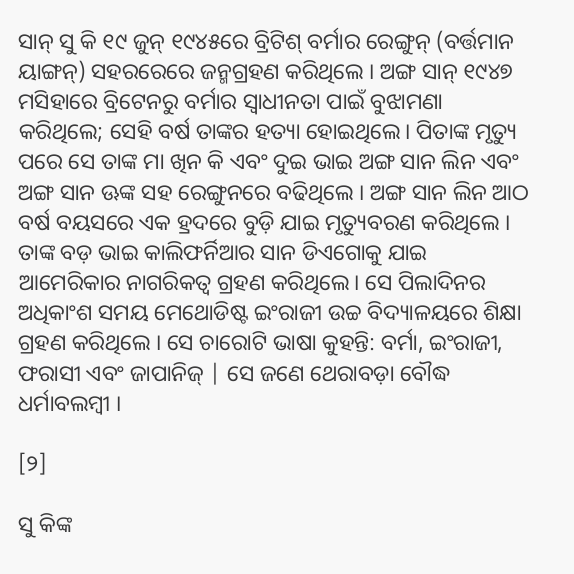ସାନ୍ ସୁ କି ୧୯ ଜୁନ୍ ୧୯୪୫ରେ ବ୍ରିଟିଶ୍ ବର୍ମାର ରେଙ୍ଗୁନ୍ (ବର୍ତ୍ତମାନ ୟାଙ୍ଗନ୍) ସହରରେରେ ଜନ୍ମଗ୍ରହଣ କରିଥିଲେ । ଅଙ୍ଗ ସାନ୍ ୧୯୪୭ ମସିହାରେ ବ୍ରିଟେନରୁ ବର୍ମାର ସ୍ୱାଧୀନତା ପାଇଁ ବୁଝାମଣା କରିଥିଲେ; ସେହି ବର୍ଷ ତାଙ୍କର ହତ୍ୟା ହୋଇଥିଲେ। ପିତାଙ୍କ ମୃତ୍ୟୁ ପରେ ସେ ତାଙ୍କ ମା ଖିନ କି ଏବଂ ଦୁଇ ଭାଇ ଅଙ୍ଗ ସାନ ଲିନ ଏବଂ ଅଙ୍ଗ ସାନ ଊଙ୍କ ସହ ରେଙ୍ଗୁନରେ ବଢିଥିଲେ । ଅଙ୍ଗ ସାନ ଲିନ ଆଠ ବର୍ଷ ବୟସରେ ଏକ ହ୍ରଦରେ ବୁଡ଼ି ଯାଇ ମୃତ୍ୟୁବରଣ କରିଥିଲେ । ତାଙ୍କ ବଡ଼ ଭାଇ କାଲିଫର୍ନିଆର ସାନ ଡିଏଗୋକୁ ଯାଇ ଆମେରିକାର ନାଗରିକତ୍ୱ ଗ୍ରହଣ କରିଥିଲେ। ସେ ପିଲାଦିନର ଅଧିକାଂଶ ସମୟ ମେଥୋଡିଷ୍ଟ ଇଂରାଜୀ ଉଚ୍ଚ ବିଦ୍ୟାଳୟରେ ଶିକ୍ଷା ଗ୍ରହଣ କରିଥିଲେ । ସେ ଚାରୋଟି ଭାଷା କୁହନ୍ତି: ବର୍ମା, ଇଂରାଜୀ, ଫରାସୀ ଏବଂ ଜାପାନିଜ୍ | ସେ ଜଣେ ଥେରାବଡ଼ା ବୌଦ୍ଧ ଧର୍ମାବଲମ୍ବୀ ।

[୨]

ସୁ କିଙ୍କ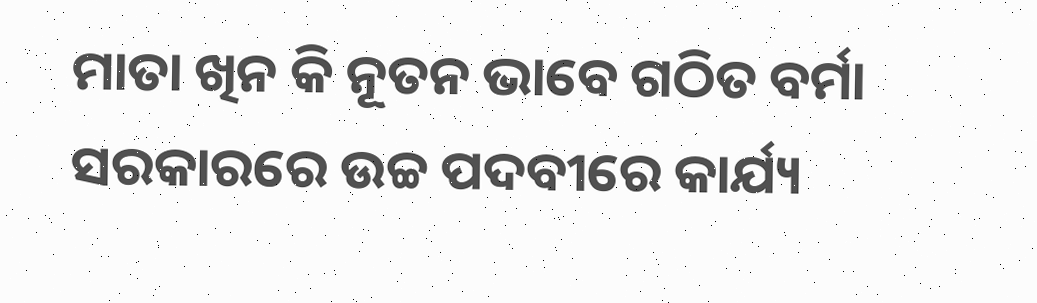ମାତା ଖିନ କି ନୂତନ ଭାବେ ଗଠିତ ବର୍ମା ସରକାରରେ ଉଚ୍ଚ ପଦବୀରେ କାର୍ଯ୍ୟ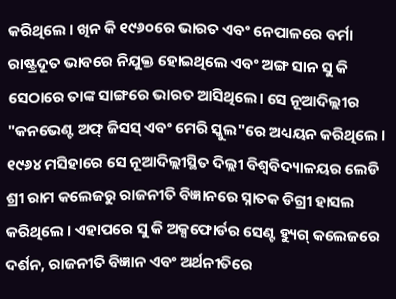କରିଥିଲେ । ଖିନ କି ୧୯୬୦ରେ ଭାରତ ଏବଂ ନେପାଳରେ ବର୍ମା ରାଷ୍ଟ୍ରଦୂତ ଭାବରେ ନିଯୁକ୍ତ ହୋଇଥିଲେ ଏବଂ ଅଙ୍ଗ ସାନ ସୁ କି ସେଠାରେ ତାଙ୍କ ସାଙ୍ଗରେ ଭାରତ ଆସିଥିଲେ। ସେ ନୂଆଦିଲ୍ଲୀର "କନଭେଣ୍ଟ ଅଫ୍ ଜିସସ୍ ଏବଂ ମେରି ସ୍କୁଲ"ରେ ଅଧ୍ୟୟନ କରିଥିଲେ । ୧୯୬୪ ମସିହାରେ ସେ ନୂଆଦିଲ୍ଲୀସ୍ଥିତ ଦିଲ୍ଲୀ ବିଶ୍ୱବିଦ୍ୟାଳୟର ଲେଡି ଶ୍ରୀ ରାମ କଲେଜରୁ ରାଜନୀତି ବିଜ୍ଞାନରେ ସ୍ନାତକ ଡିଗ୍ରୀ ହାସଲ କରିଥିଲେ । ଏହାପରେ ସୁ କି ଅକ୍ସଫୋର୍ଡର ସେଣ୍ଟ ହ୍ୟୁଗ୍ କଲେଜରେ ଦର୍ଶନ, ରାଜନୀତି ବିଜ୍ଞାନ ଏବଂ ଅର୍ଥନୀତିରେ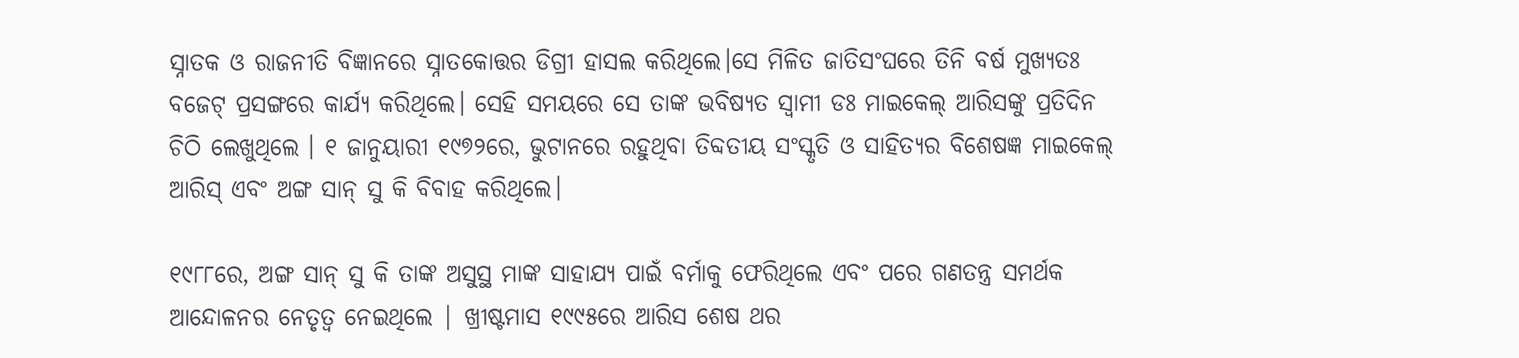ସ୍ନାତକ ଓ ରାଜନୀତି ବିଜ୍ଞାନରେ ସ୍ନାତକୋତ୍ତର ଡିଗ୍ରୀ ହାସଲ କରିଥିଲେ।ସେ ମିଳିତ ଜାତିସଂଘରେ ତିନି ବର୍ଷ ମୁଖ୍ୟତଃ ବଜେଟ୍ ପ୍ରସଙ୍ଗରେ କାର୍ଯ୍ୟ କରିଥିଲେ। ସେହି ସମୟରେ ସେ ତାଙ୍କ ଭବିଷ୍ୟତ ସ୍ୱାମୀ ଡଃ ମାଇକେଲ୍ ଆରିସଙ୍କୁ ପ୍ରତିଦିନ ଚିଠି ଲେଖୁଥିଲେ । ୧ ଜାନୁୟାରୀ ୧୯୭୨ରେ, ଭୁଟାନରେ ରହୁଥିବା ତିବ୍ଦତୀୟ ସଂସ୍କୃତି ଓ ସାହିତ୍ୟର ବିଶେଷଜ୍ଞ ମାଇକେଲ୍ ଆରିସ୍ ଏବଂ ଅଙ୍ଗ ସାନ୍ ସୁ କି ବିବାହ କରିଥିଲେ।

୧୯୮୮ରେ, ଅଙ୍ଗ ସାନ୍ ସୁ କି ତାଙ୍କ ଅସୁସ୍ଥ ମାଙ୍କ ସାହାଯ୍ୟ ପାଇଁ ବର୍ମାକୁ ଫେରିଥିଲେ ଏବଂ ପରେ ଗଣତନ୍ତ୍ର ସମର୍ଥକ ଆନ୍ଦୋଳନର ନେତୃତ୍ୱ ନେଇଥିଲେ | ଖ୍ରୀଷ୍ଟମାସ ୧୯୯୫ରେ ଆରିସ ଶେଷ ଥର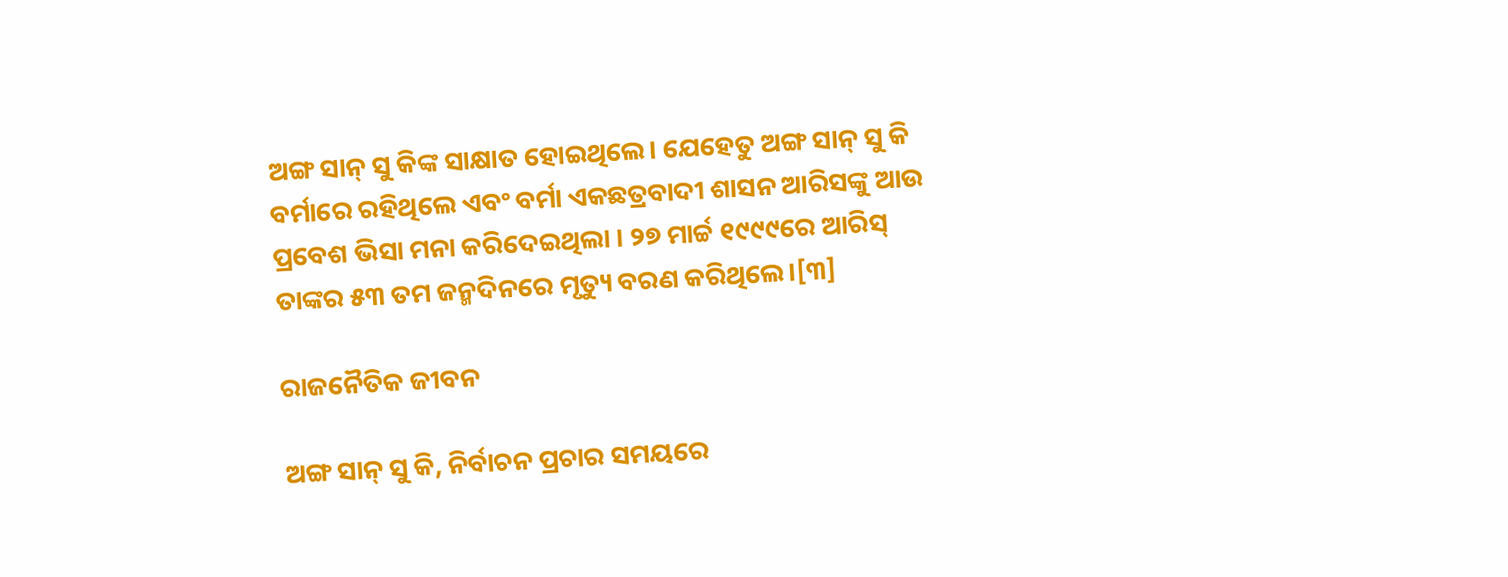ଅଙ୍ଗ ସାନ୍ ସୁ କିଙ୍କ ସାକ୍ଷାତ ହୋଇଥିଲେ। ଯେହେତୁ ଅଙ୍ଗ ସାନ୍ ସୁ କି ବର୍ମାରେ ରହିଥିଲେ ଏବଂ ବର୍ମା ଏକଛତ୍ରବାଦୀ ଶାସନ ଆରିସଙ୍କୁ ଆଉ ପ୍ରବେଶ ଭିସା ମନା କରିଦେଇଥିଲା । ୨୭ ମାର୍ଚ୍ଚ ୧୯୯୯ରେ ଆରିସ୍ ତାଙ୍କର ୫୩ ତମ ଜନ୍ମଦିନରେ ମୃତ୍ୟୁ ବରଣ କରିଥିଲେ।[୩]

ରାଜନୈତିକ ଜୀବନ

ଅଙ୍ଗ ସାନ୍ ସୁ କି, ନିର୍ବାଚନ ପ୍ରଚାର ସମୟରେ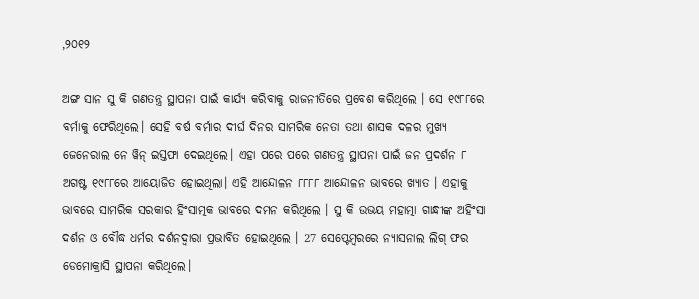,୨୦୧୨

ଅଙ୍ଗ ସାନ ସୁ କି ଗଣତନ୍ତ୍ର ସ୍ଥାପନା ପାଇଁ କାର୍ଯ୍ୟ କରିବାକୁ ରାଜନୀତିରେ ପ୍ରବେଶ କରିଥିଲେ । ସେ ୧୯୮୮ରେ ବର୍ମାକୁ ଫେରିଥିଲେ। ସେହି ବର୍ଷ ବର୍ମାର ଦୀର୍ଘ ଦିନର ସାମରିକ ନେତା ତଥା ଶାସକ ଦଳର ମୁଖ୍ୟ ଜେନେରାଲ ନେ ୱିନ୍ ଇସ୍ତଫା ଦେଇଥିଲେ। ଏହା ପରେ ପରେ ଗଣତନ୍ତ୍ର ସ୍ଥାପନା ପାଇଁ ଜନ ପ୍ରଦର୍ଶନ ୮ ଅଗଷ୍ଟ ୧୯୮୮ରେ ଆୟୋଜିତ ହୋଇଥିଲା। ଏହି ଆନ୍ଦୋଳନ ୮୮୮୮ ଆନ୍ଦୋଳନ ଭାବରେ ଖ୍ୟାତ । ଏହାକୁ ଭାବରେ ସାମରିକ ସରକାର ହିଂସାତ୍ମକ ଭାବରେ ଦମନ କରିଥିଲେ । ସୁ କି ଉଭୟ ମହାତ୍ମା ଗାନ୍ଧୀଙ୍କ ଅହିଂସା ଦର୍ଶନ ଓ ବୌଦ୍ଧ ଧର୍ମର ଦର୍ଶନଦ୍ୱାରା ପ୍ରଭାବିତ ହୋଇଥିଲେ । 27 ସେପ୍ଟେମ୍ବରରେ ନ୍ୟାସନାଲ ଲିଗ୍ ଫର ଡେମୋକ୍ରାସି ସ୍ଥାପନା କରିଥିଲେ।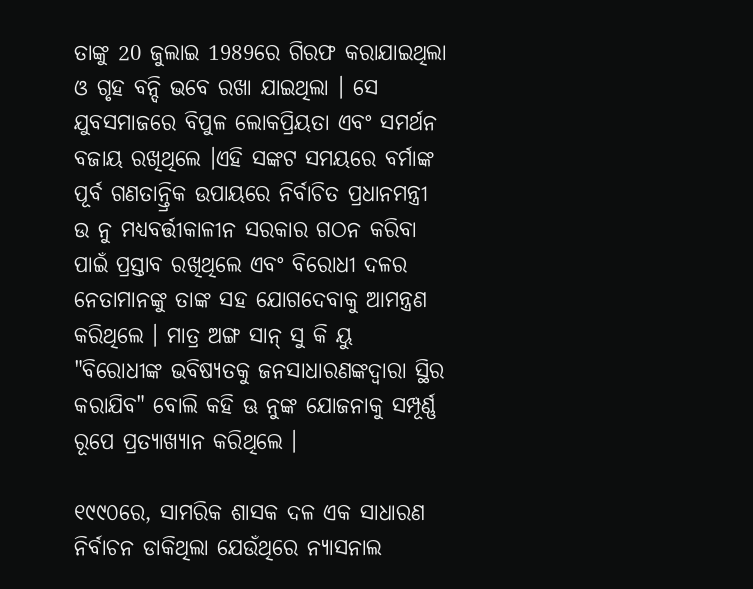ତାଙ୍କୁ 20 ଜୁଲାଇ 1989ରେ ଗିରଫ କରାଯାଇଥିଲା ଓ ଗୃହ ବନ୍ଦି ଭବେ ରଖା ଯାଇଥିଲା । ସେ ଯୁବସମାଜରେ ବିପୁଳ ଲୋକପ୍ରିୟତା ଏବଂ ସମର୍ଥନ ବଜାୟ ରଖିଥିଲେ ।ଏହି ସଙ୍କଟ ସମୟରେ ବର୍ମାଙ୍କ ପୂର୍ବ ଗଣତାନ୍ତ୍ରିକ ଉପାୟରେ ନିର୍ବାଚିତ ପ୍ରଧାନମନ୍ତ୍ରୀ ଉ ନୁ ମଧ୍ୟବର୍ତ୍ତୀକାଳୀନ ସରକାର ଗଠନ କରିବା ପାଇଁ ପ୍ରସ୍ତାବ ରଖିଥିଲେ ଏବଂ ବିରୋଧୀ ଦଳର ନେତାମାନଙ୍କୁ ତାଙ୍କ ସହ ଯୋଗଦେବାକୁ ଆମନ୍ତ୍ରଣ କରିଥିଲେ । ମାତ୍ର ଅଙ୍ଗ ସାନ୍ ସୁ କି ୟୁ "ବିରୋଧୀଙ୍କ ଭବିଷ୍ୟତକୁ ଜନସାଧାରଣଙ୍କଦ୍ୱାରା ସ୍ଥିର କରାଯିବ" ବୋଲି କହି ଊ ନୁଙ୍କ ଯୋଜନାକୁ ସମ୍ପୂର୍ଣ୍ଣ ରୂପେ ପ୍ରତ୍ୟାଖ୍ୟାନ କରିଥିଲେ ।

୧୯୯୦ରେ, ସାମରିକ ଶାସକ ଦଳ ଏକ ସାଧାରଣ ନିର୍ବାଚନ ଡାକିଥିଲା ଯେଉଁଥିରେ ନ୍ୟାସନାଲ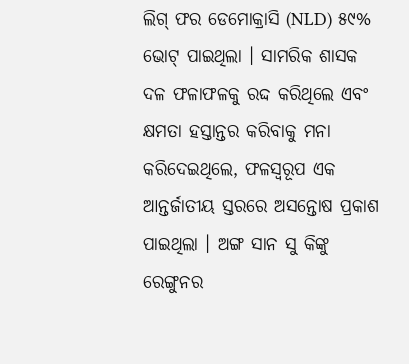ଲିଗ୍ ଫର ଡେମୋକ୍ରାସି (NLD) ୫୯% ଭୋଟ୍ ପାଇଥିଲା । ସାମରିକ ଶାସକ ଦଳ ଫଳାଫଳକୁ ରଦ୍ଦ କରିଥିଲେ ଏବଂ କ୍ଷମତା ହସ୍ତାନ୍ତର କରିବାକୁ ମନା କରିଦେଇଥିଲେ, ଫଳସ୍ୱରୂପ ଏକ ଆନ୍ତର୍ଜାତୀୟ ସ୍ତରରେ ଅସନ୍ତୋଷ ପ୍ରକାଶ ପାଇଥିଲା । ଅଙ୍ଗ ସାନ ସୁ କିଙ୍କୁ ରେଙ୍ଗୁନର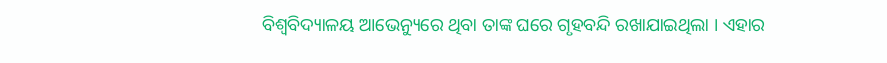ବିଶ୍ୱବିଦ୍ୟାଳୟ ଆଭେନ୍ୟୁରେ ଥିବା ତାଙ୍କ ଘରେ ଗୃହବନ୍ଦି ରଖାଯାଇଥିଲା । ଏହାର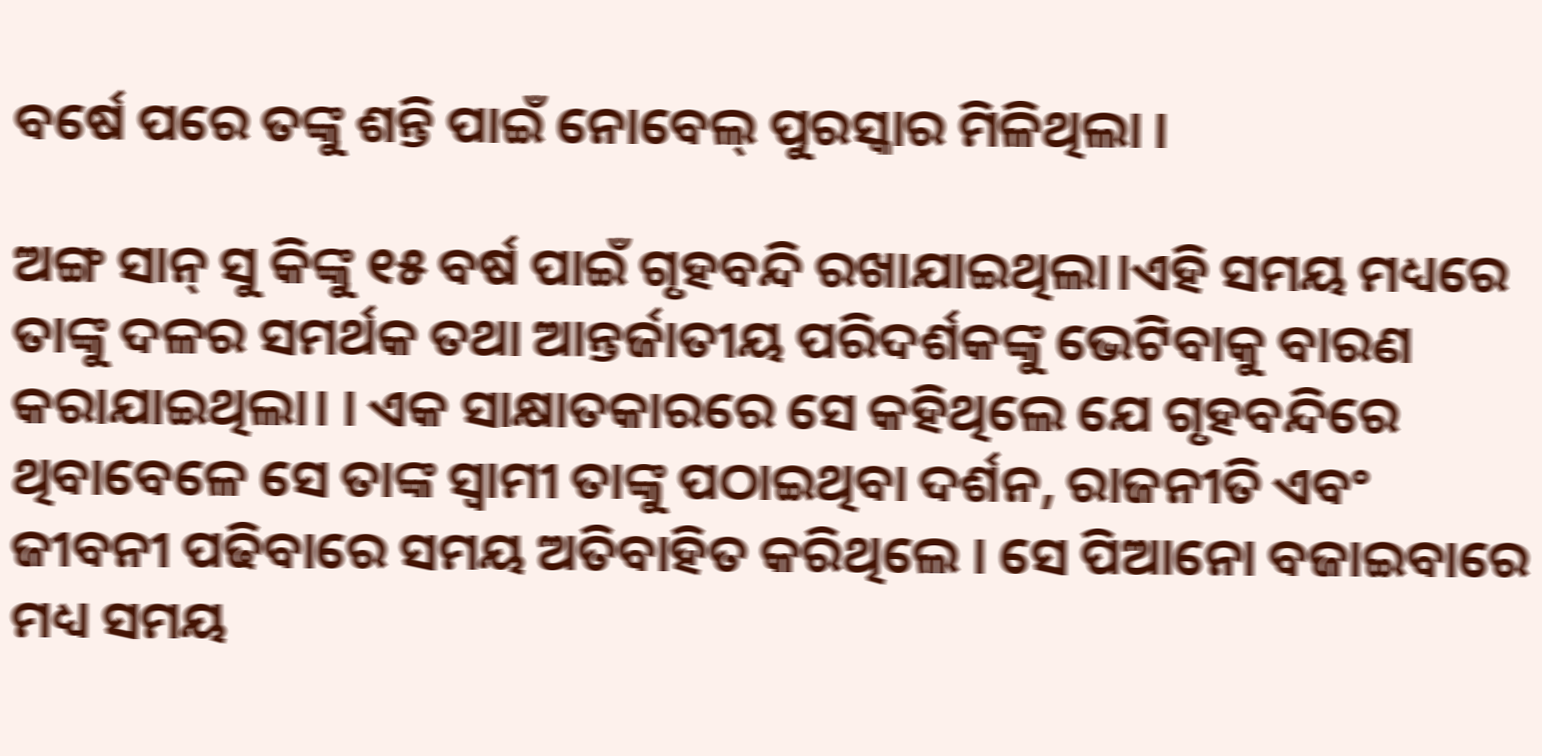ବର୍ଷେ ପରେ ତଙ୍କୁ ଶନ୍ତି ପାଇଁ ନୋବେଲ୍ ପୁରସ୍କାର ମିଳିଥିଲା ।

ଅଙ୍ଗ ସାନ୍ ସୁ କିଙ୍କୁ ୧୫ ବର୍ଷ ପାଇଁ ଗୃହବନ୍ଦି ରଖାଯାଇଥିଲା।ଏହି ସମୟ ମଧ୍ୟରେ ତାଙ୍କୁ ଦଳର ସମର୍ଥକ ତଥା ଆନ୍ତର୍ଜାତୀୟ ପରିଦର୍ଶକଙ୍କୁ ଭେଟିବାକୁ ବାରଣ କରାଯାଇଥିଲା। । ଏକ ସାକ୍ଷାତକାରରେ ସେ କହିଥିଲେ ଯେ ଗୃହବନ୍ଦିରେ ଥିବାବେଳେ ସେ ତାଙ୍କ ସ୍ୱାମୀ ତାଙ୍କୁ ପଠାଇଥିବା ଦର୍ଶନ, ରାଜନୀତି ଏବଂ ଜୀବନୀ ପଢିବାରେ ସମୟ ଅତିବାହିତ କରିଥିଲେ । ସେ ପିଆନୋ ବଜାଇବାରେ ମଧ୍ୟ ସମୟ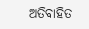ଅତିବାହିତ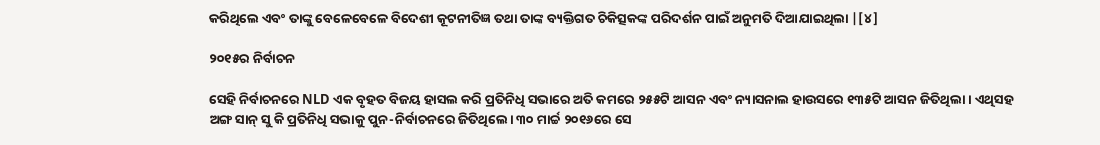କରିଥିଲେ ଏବଂ ତାଙ୍କୁ ବେଳେବେଳେ ବିଦେଶୀ କୂଟନୀତିଜ୍ଞ ତଥା ତାଙ୍କ ବ୍ୟକ୍ତିଗତ ଚିକିତ୍ସକଙ୍କ ପରିଦର୍ଶନ ପାଇଁ ଅନୁମତି ଦିଆଯାଇଥିଲା |[୪]

୨୦୧୫ର ନିର୍ବାଚନ

ସେହି ନିର୍ବାଚନରେ NLD ଏକ ବୃହତ ବିଜୟ ହାସଲ କରି ପ୍ରତିନିଧି ସଭାରେ ଅତି କମରେ ୨୫୫ଟି ଆସନ ଏବଂ ନ୍ୟାସନାଲ ହାଉସରେ ୧୩୫ଟି ଆସନ ଜିତିଥିଲା। ଏଥିସହ ଅଙ୍ଗ ସାନ୍ ସୁ କି ପ୍ରତିନିଧି ସଭାକୁ ପୁନ-ନିର୍ବାଚନରେ ଜିତିଥିଲେ। ୩୦ ମାର୍ଚ୍ଚ ୨୦୧୬ରେ ସେ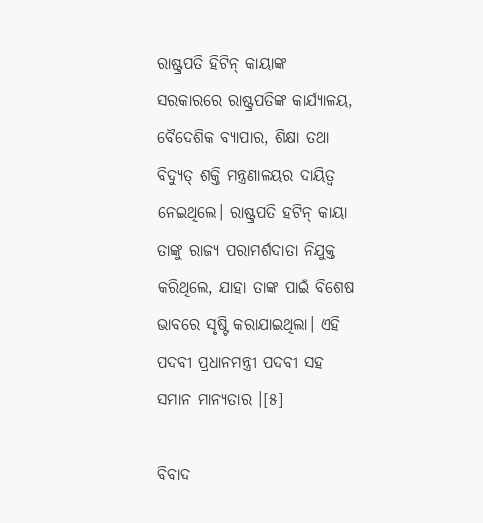ରାଷ୍ଟ୍ରପତି ହିଟିନ୍ କାୟାଙ୍କ ସରକାରରେ ରାଷ୍ଟ୍ରପତିଙ୍କ କାର୍ଯ୍ୟାଳୟ, ବୈଦେଶିକ ବ୍ୟାପାର, ଶିକ୍ଷା ତଥା ବିଦ୍ୟୁତ୍ ଶକ୍ତି ମନ୍ତ୍ରଣାଳୟର ଦାୟିତ୍ୱ ନେଇଥିଲେ। ରାଷ୍ଟ୍ରପତି ହଟିନ୍ କାୟା ତାଙ୍କୁ ରାଜ୍ୟ ପରାମର୍ଶଦାତା ନିଯୁକ୍ତ କରିଥିଲେ, ଯାହା ତାଙ୍କ ପାଇଁ ବିଶେଷ ଭାବରେ ସୃଷ୍ଟି କରାଯାଇଥିଲା। ଏହି ପଦବୀ ପ୍ରଧାନମନ୍ତ୍ରୀ ପଦବୀ ସହ ସମାନ ମାନ୍ୟତାର ।[୫]

ବିବାଦ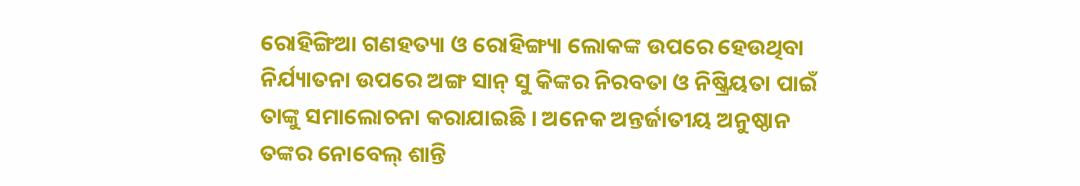ରୋହିଙ୍ଗିଆ ଗଣହତ୍ୟା ଓ ରୋହିଙ୍ଗ୍ୟା ଲୋକଙ୍କ ଉପରେ ହେଉଥିବା ନିର୍ଯ୍ୟାତନା ଉପରେ ଅଙ୍ଗ ସାନ୍ ସୁ କିଙ୍କର ନିରବତା ଓ ନିଷ୍କ୍ରିୟତା ପାଇଁ ତାଙ୍କୁ ସମାଲୋଚନା କରାଯାଇଛି । ଅନେକ ଅନ୍ତର୍ଜାତୀୟ ଅନୁଷ୍ଠାନ ତଙ୍କର ନୋବେଲ୍ ଶାନ୍ତି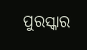ପୁରସ୍କାର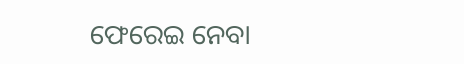ଫେରେଇ ନେବା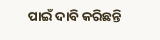ପାଇଁ ଦାବି କରିଛନ୍ତି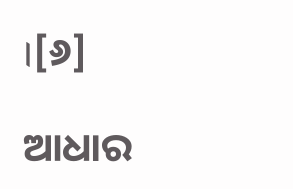।[୬]

ଆଧାର